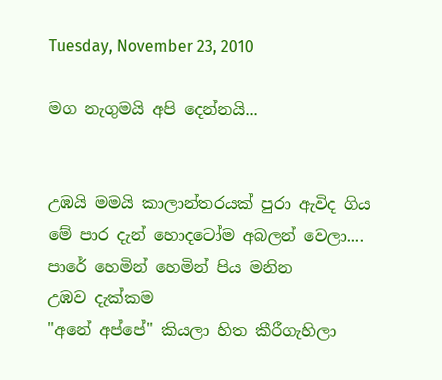Tuesday, November 23, 2010

මග නැගුමයි අපි දෙන්නයි...


උඹයි මමයි කාලාන්තරයක් පුරා ඇවිද ගිය
මේ පාර දැන් හොදටෝම අබලන් වෙලා....
පාරේ හෙමින් හෙමින් පිය මනින
උඹව දැක්කම
"අනේ අප්පේ" කියලා හිත කීරීගැහිලා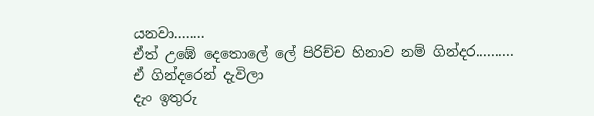යනවා........                                                                                       ඒත් උඹේ දෙතොලේ ලේ පිරිච්ච හිනාව නම් ගින්දර..........
ඒ ගින්දරෙන් දැවිලා
දැං ඉතුරු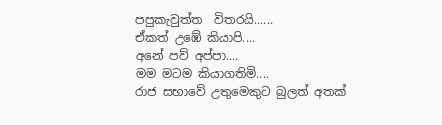පපුකැවුත්ත  විතරයි......
ඒකත් උඹේ කියාපි....
අනේ පව් අප්පා....
මම මටම කියාගතිමි....
රාජ සභාවේ උතුමෙකුට බුලත් අතක්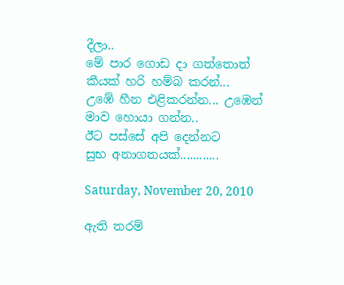දීලා..
මේ පාර ගොඩ දා ගත්තොත්
කීයක් හරි හම්බ කරන්...
උඹේ හීන එළිකරන්න... උඹෙන් මාව හොයා ගන්න..
ඊට පස්සේ අපි දෙන්නට
සුභ අනාගතයක්............

Saturday, November 20, 2010

ඇති තරම්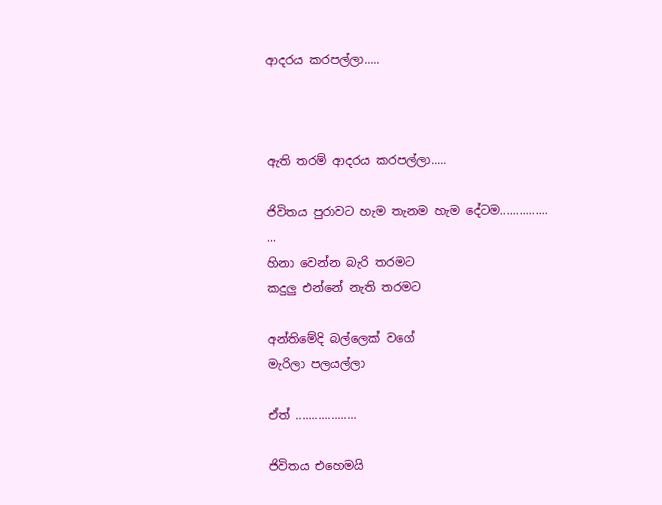ආදරය කරපල්ලා.....



ඇති තරම් ආදරය කරපල්ලා.....

ජිවිතය පුරාවට හැම තැනම හැම දේටම...............
...
හිනා වෙන්න බැරි තරමට
කදුලු එන්නේ නැති තරමට

අන්තිමේදි බල්ලෙක් වගේ
මැරිලා පලයල්ලා

ඒත් ...................

ජිවිතය එහෙමයි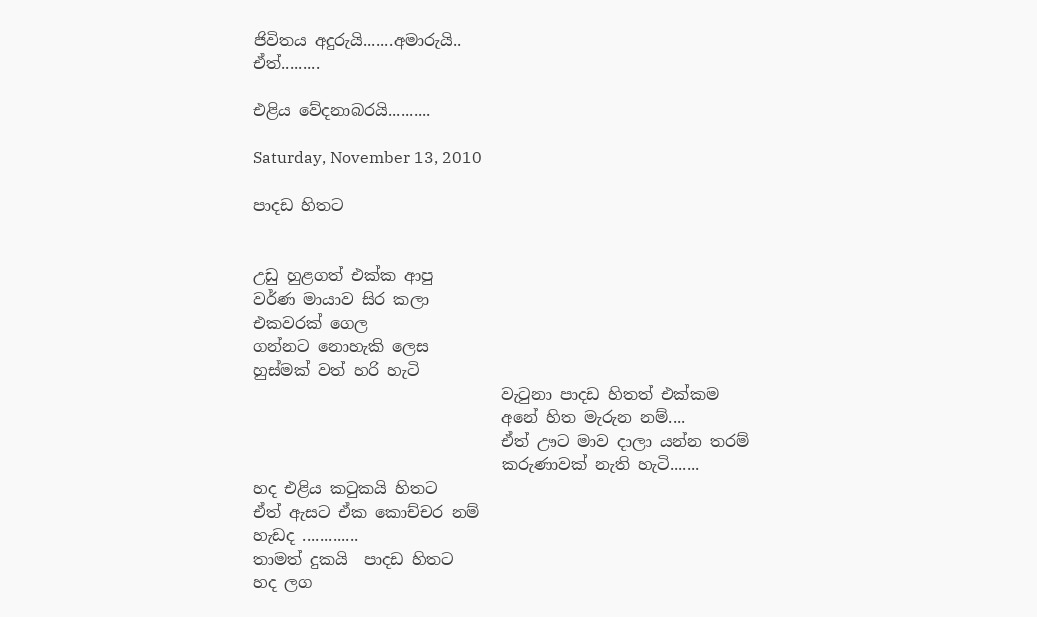ජිවිතය අදුරුයි.......අමාරුයි..
ඒත්.........

එළිය වේදනාබරයි..........

Saturday, November 13, 2010

පාදඩ හිතට


උඩු හුළගත් එක්ක ආපු
වර්ණ මායාව සිර කලා
එකවරක් ගෙල
ගන්නට නොහැකි ලෙස
හුස්මක් වත් හරි හැටි
                               වැටුනා පාදඩ හිතත් එක්කම
                               අනේ හිත මැරුන නම්....
                               ඒත් ඌට මාව දාලා යන්න තරම්
                               කරුණාවක් නැති හැටි.......
හද එළිය කටුකයි හිතට
ඒත් ඇසට ඒක කොච්චර නම්
හැඩද .............
තාමත් දුකයි  පාදඩ හිතට
හද ලග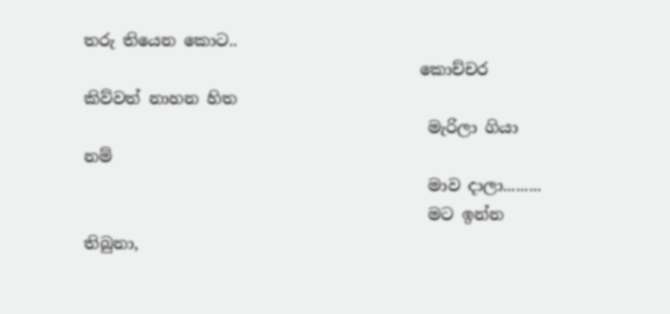තරු තියෙන කොට..
                                          කොච්චර කිව්වත් නාහන හිත
                                           මැරිලා ගියා නම්
                                           මාව දාලා.........
                                           මට ඉන්න තිබුනා,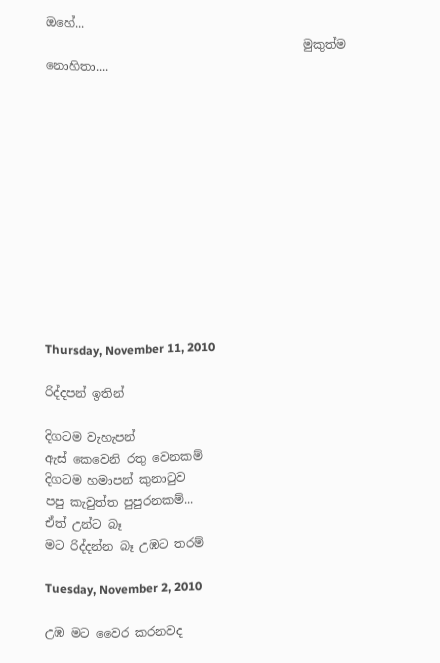ඔහේ...
                                           මුකුත්ම නොහිතා....












Thursday, November 11, 2010

රිද්දපන් ඉතින්

දිගටම වැහැපන්
ඇස් කෙවෙනි රතු වෙනකම්
දිගටම හමාපන් කුනාටුව
පපු කැවුත්ත පුපුරනකම්...
ඒත් උන්ට බෑ
මට රිද්දන්න බෑ උඹට තරම්

Tuesday, November 2, 2010

උඹ මට වෛර කරනවද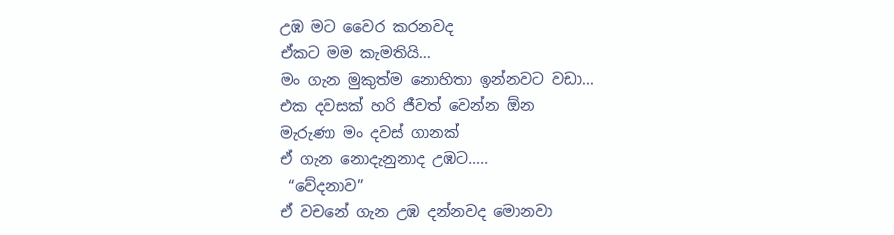උඹ මට වෛර කරනවද
ඒකට මම කැමතියි...
මං ගැන මුකුත්ම නොහිතා ඉන්නවට වඩා...
එක දවසක් හරි ජීවත් වෙන්න ඕන
මැරුණා මං දවස් ගානක්
ඒ ගැන නොදැනුනාද උඹට…..
 “වේදනාව”
ඒ වචනේ ගැන උඹ දන්නවද මොනවා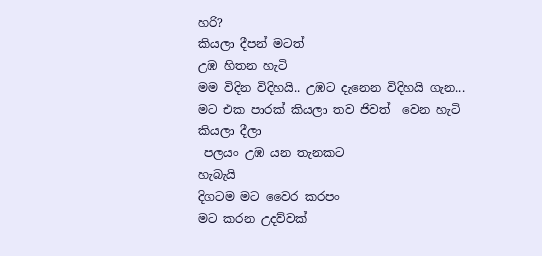හරි?
කියලා දීපන් මටත්
උඹ හිතන හැටි
මම විදින විදිහයි.. උඹට දැනෙන විදිහයි ගැන...
ම‍ට එක පාරක් කියලා තව ජිවත්  වෙන හැටි කියලා දීලා
 පලයං උඹ යන තැනකට
හැබැයි
දිගටම මට වෛර කරපං
මට කරන උදව්වක්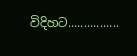විදිහට................